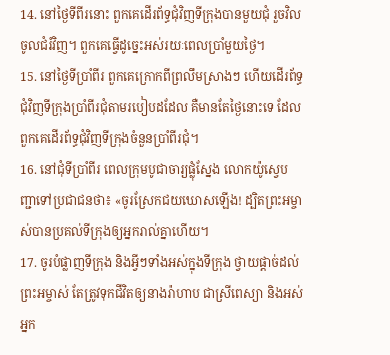14. នៅថ្ងៃទីពីរនោះ ពួកគេដើរព័ទ្ធជុំវិញទីក្រុងបានមួយជុំ រួចវិលចូលជំរំវិញ។ ពួកគេធ្វើដូច្នេះអស់រយៈពេលប្រាំមួយថ្ងៃ។
15. នៅថ្ងៃទីប្រាំពីរ ពួកគេក្រោកពីព្រលឹមស្រាងៗ ហើយដើរព័ទ្ធជុំវិញទីក្រុងប្រាំពីរជុំតាមរបៀបដដែល គឺមានតែថ្ងៃនោះទេ ដែលពួកគេដើរព័ទ្ធជុំវិញទីក្រុងចំនួនប្រាំពីរជុំ។
16. នៅជុំទីប្រាំពីរ ពេលក្រុមបូជាចារ្យផ្លុំស្នែង លោកយ៉ូស្វេបញ្ជាទៅប្រជាជនថា៖ «ចូរស្រែកជយឃោសឡើង! ដ្បិតព្រះអម្ចាស់បានប្រគល់ទីក្រុងឲ្យអ្នករាល់គ្នាហើយ។
17. ចូរបំផ្លាញទីក្រុង និងអ្វីៗទាំងអស់ក្នុងទីក្រុង ថ្វាយផ្ដាច់ដល់ព្រះអម្ចាស់ តែត្រូវទុកជីវិតឲ្យនាងរ៉ាហាប ជាស្រីពេស្យា និងអស់អ្នក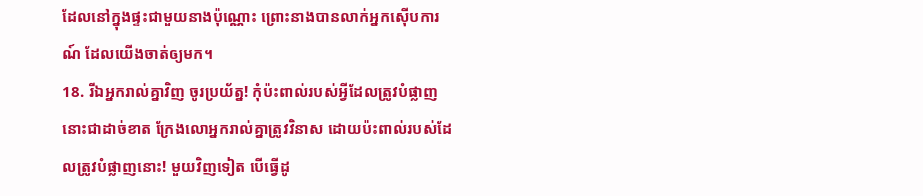ដែលនៅក្នុងផ្ទះជាមួយនាងប៉ុណ្ណោះ ព្រោះនាងបានលាក់អ្នកស៊ើបការណ៍ ដែលយើងចាត់ឲ្យមក។
18. រីឯអ្នករាល់គ្នាវិញ ចូរប្រយ័ត្ន! កុំប៉ះពាល់របស់អ្វីដែលត្រូវបំផ្លាញនោះជាដាច់ខាត ក្រែងលោអ្នករាល់គ្នាត្រូវវិនាស ដោយប៉ះពាល់របស់ដែលត្រូវបំផ្លាញនោះ! មួយវិញទៀត បើធ្វើដូ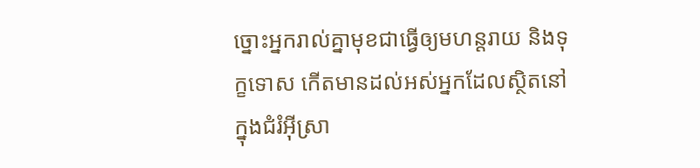ច្នោះអ្នករាល់គ្នាមុខជាធ្វើឲ្យមហន្តរាយ និងទុក្ខទោស កើតមានដល់អស់អ្នកដែលស្ថិតនៅក្នុងជំរំអ៊ីស្រា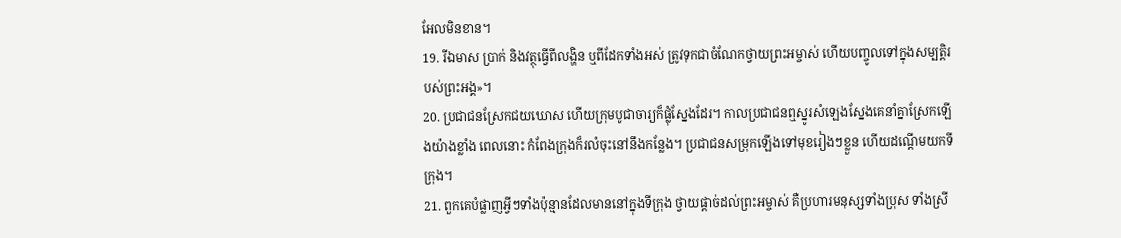អែលមិនខាន។
19. រីឯមាស ប្រាក់ និងវត្ថុធ្វើពីលង្ហិន ឬពីដែកទាំងអស់ ត្រូវទុកជាចំណែកថ្វាយព្រះអម្ចាស់ ហើយបញ្ចូលទៅក្នុងសម្បត្តិរបស់ព្រះអង្គ»។
20. ប្រជាជនស្រែកជយឃោស ហើយក្រុមបូជាចារ្យក៏ផ្លុំស្នែងដែរ។ កាលប្រជាជនឮស្នូរសំឡេងស្នែងគេនាំគ្នាស្រែកឡើងយ៉ាងខ្លាំង ពេលនោះ កំពែងក្រុងក៏រលំចុះនៅនឹងកន្លែង។ ប្រជាជនសម្រុកឡើងទៅមុខរៀងៗខ្លួន ហើយដណ្ដើមយកទីក្រុង។
21. ពួកគេបំផ្លាញអ្វីៗទាំងប៉ុន្មានដែលមាននៅក្នុងទីក្រុង ថ្វាយផ្ដាច់ដល់ព្រះអម្ចាស់ គឺប្រហារមនុស្សទាំងប្រុស ទាំងស្រី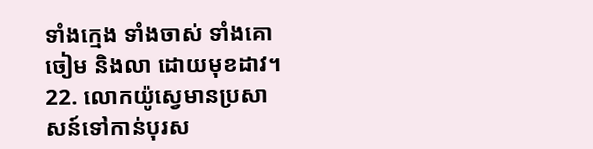ទាំងក្មេង ទាំងចាស់ ទាំងគោ ចៀម និងលា ដោយមុខដាវ។
22. លោកយ៉ូស្វេមានប្រសាសន៍ទៅកាន់បុរស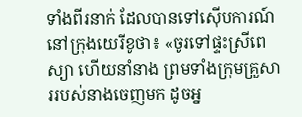ទាំងពីរនាក់ ដែលបានទៅស៊ើបការណ៍នៅក្រុងយេរីខូថា៖ «ចូរទៅផ្ទះស្រីពេស្យា ហើយនាំនាង ព្រមទាំងក្រុមគ្រួសាររបស់នាងចេញមក ដូចអ្ន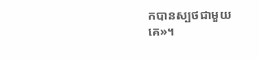កបានស្បថជាមួយគេ»។